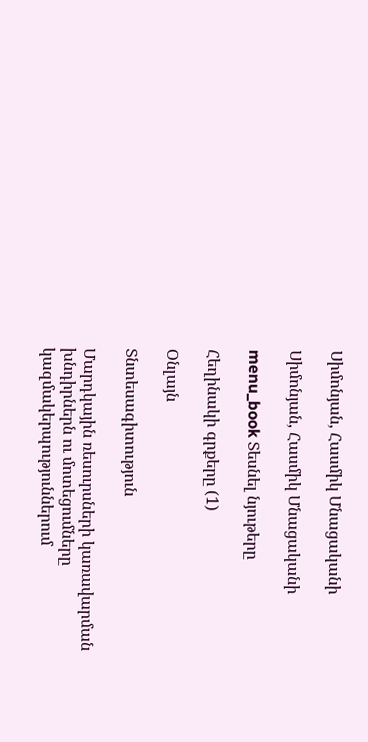Սիմոնյան, Հասմիկ Մնացականի

Սիմոնյան, Հասմիկ Մնացականի

menu_book Տեսնել նյութերը

Հեղինակի գրքերը (1)

Օնլայն

Տնտեսագիտություն

Մարդկային ռեսուրսների կառավարման խնդիրներն ու մոտեցումները կազմակերպություններում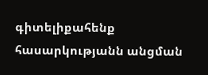գիտելիքահենք հասարկությանն անցման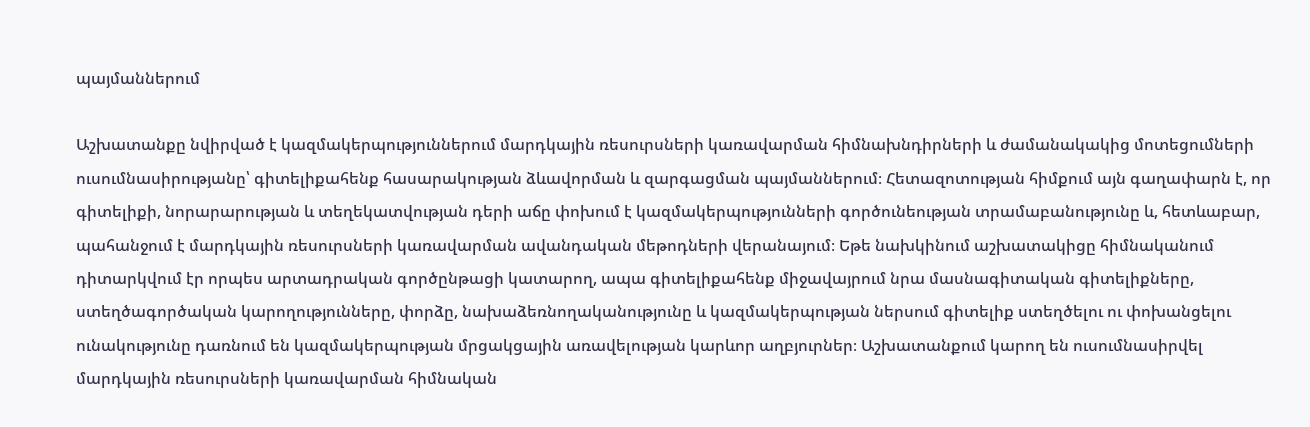պայմաններում

Աշխատանքը նվիրված է կազմակերպություններում մարդկային ռեսուրսների կառավարման հիմնախնդիրների և ժամանակակից մոտեցումների ուսումնասիրությանը՝ գիտելիքահենք հասարակության ձևավորման և զարգացման պայմաններում։ Հետազոտության հիմքում այն գաղափարն է, որ գիտելիքի, նորարարության և տեղեկատվության դերի աճը փոխում է կազմակերպությունների գործունեության տրամաբանությունը և, հետևաբար, պահանջում է մարդկային ռեսուրսների կառավարման ավանդական մեթոդների վերանայում։ Եթե նախկինում աշխատակիցը հիմնականում դիտարկվում էր որպես արտադրական գործընթացի կատարող, ապա գիտելիքահենք միջավայրում նրա մասնագիտական գիտելիքները, ստեղծագործական կարողությունները, փորձը, նախաձեռնողականությունը և կազմակերպության ներսում գիտելիք ստեղծելու ու փոխանցելու ունակությունը դառնում են կազմակերպության մրցակցային առավելության կարևոր աղբյուրներ։ Աշխատանքում կարող են ուսումնասիրվել մարդկային ռեսուրսների կառավարման հիմնական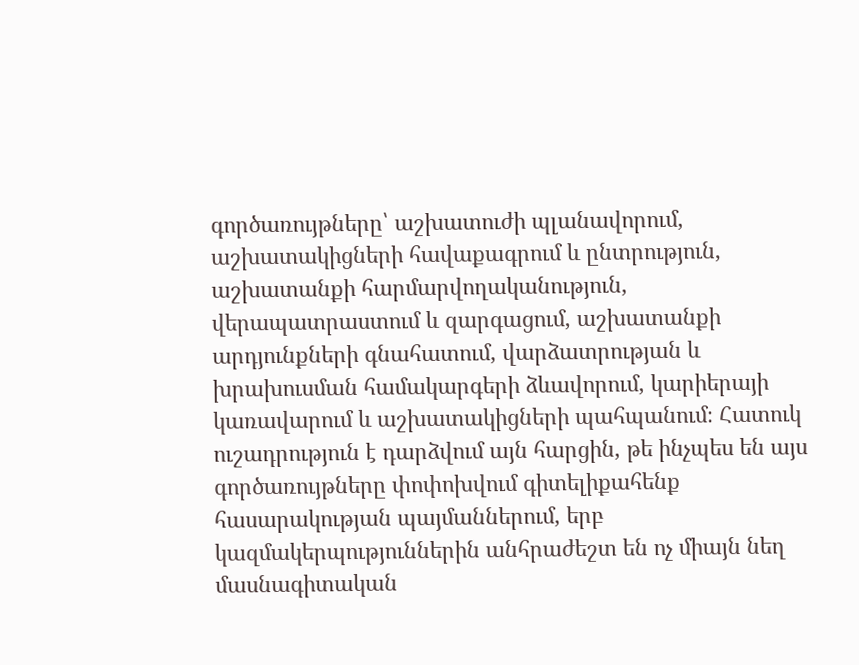գործառույթները՝ աշխատուժի պլանավորում, աշխատակիցների հավաքագրում և ընտրություն, աշխատանքի հարմարվողականություն, վերապատրաստում և զարգացում, աշխատանքի արդյունքների գնահատում, վարձատրության և խրախուսման համակարգերի ձևավորում, կարիերայի կառավարում և աշխատակիցների պահպանում։ Հատուկ ուշադրություն է դարձվում այն հարցին, թե ինչպես են այս գործառույթները փոփոխվում գիտելիքահենք հասարակության պայմաններում, երբ կազմակերպություններին անհրաժեշտ են ոչ միայն նեղ մասնագիտական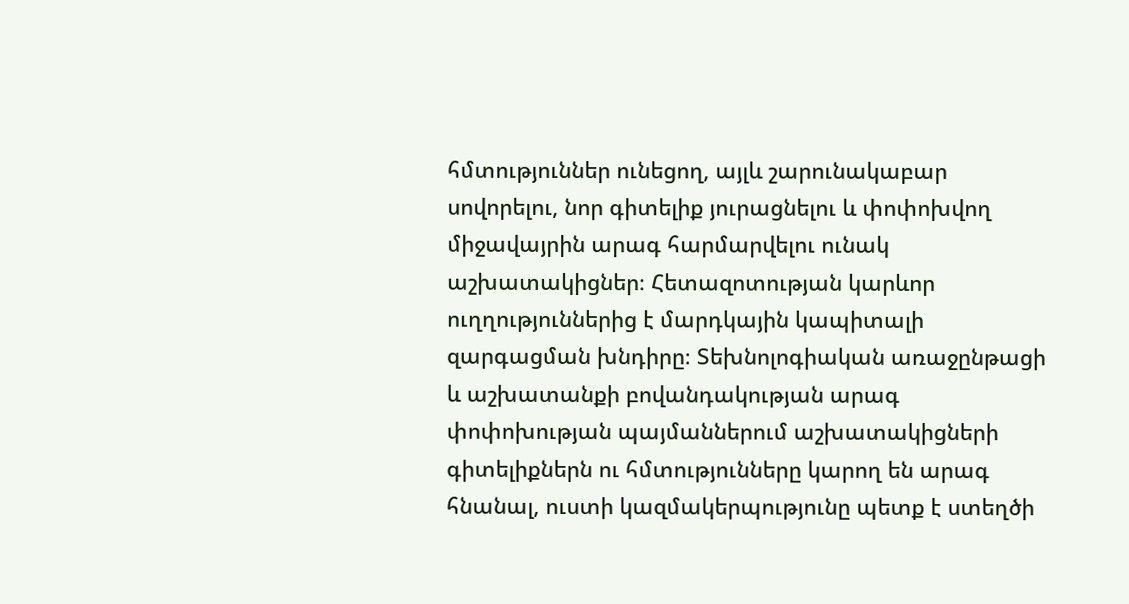հմտություններ ունեցող, այլև շարունակաբար սովորելու, նոր գիտելիք յուրացնելու և փոփոխվող միջավայրին արագ հարմարվելու ունակ աշխատակիցներ։ Հետազոտության կարևոր ուղղություններից է մարդկային կապիտալի զարգացման խնդիրը։ Տեխնոլոգիական առաջընթացի և աշխատանքի բովանդակության արագ փոփոխության պայմաններում աշխատակիցների գիտելիքներն ու հմտությունները կարող են արագ հնանալ, ուստի կազմակերպությունը պետք է ստեղծի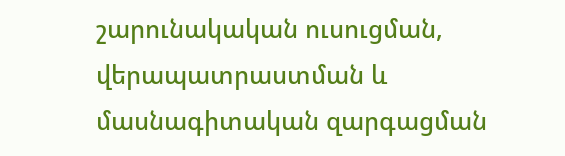շարունակական ուսուցման, վերապատրաստման և մասնագիտական զարգացման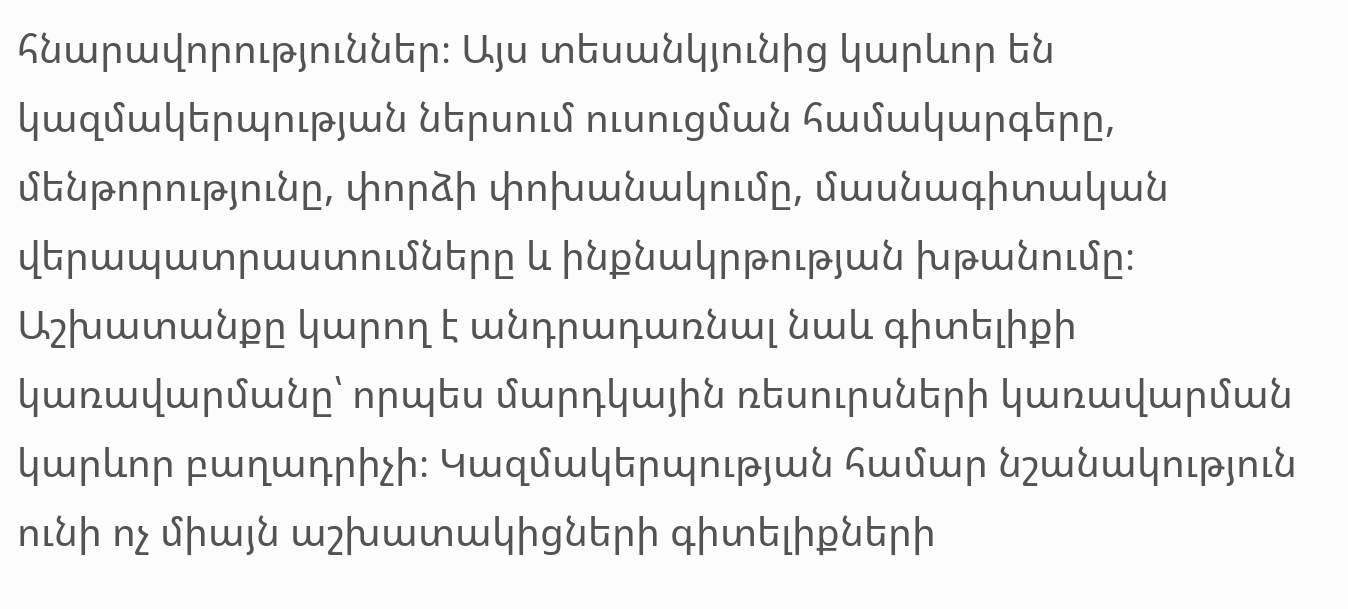հնարավորություններ։ Այս տեսանկյունից կարևոր են կազմակերպության ներսում ուսուցման համակարգերը, մենթորությունը, փորձի փոխանակումը, մասնագիտական վերապատրաստումները և ինքնակրթության խթանումը։ Աշխատանքը կարող է անդրադառնալ նաև գիտելիքի կառավարմանը՝ որպես մարդկային ռեսուրսների կառավարման կարևոր բաղադրիչի։ Կազմակերպության համար նշանակություն ունի ոչ միայն աշխատակիցների գիտելիքների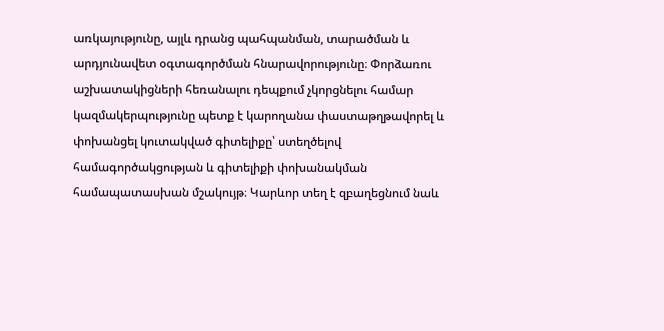առկայությունը, այլև դրանց պահպանման, տարածման և արդյունավետ օգտագործման հնարավորությունը։ Փորձառու աշխատակիցների հեռանալու դեպքում չկորցնելու համար կազմակերպությունը պետք է կարողանա փաստաթղթավորել և փոխանցել կուտակված գիտելիքը՝ ստեղծելով համագործակցության և գիտելիքի փոխանակման համապատասխան մշակույթ։ Կարևոր տեղ է զբաղեցնում նաև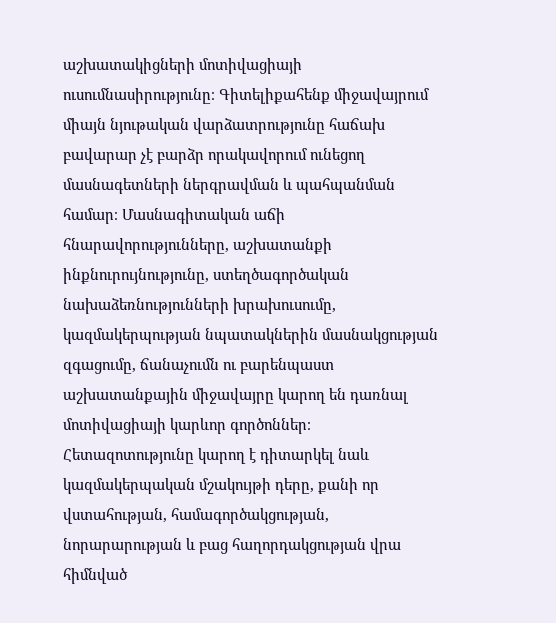աշխատակիցների մոտիվացիայի ուսումնասիրությունը։ Գիտելիքահենք միջավայրում միայն նյութական վարձատրությունը հաճախ բավարար չէ բարձր որակավորում ունեցող մասնագետների ներգրավման և պահպանման համար։ Մասնագիտական աճի հնարավորությունները, աշխատանքի ինքնուրույնությունը, ստեղծագործական նախաձեռնությունների խրախուսումը, կազմակերպության նպատակներին մասնակցության զգացումը, ճանաչումն ու բարենպաստ աշխատանքային միջավայրը կարող են դառնալ մոտիվացիայի կարևոր գործոններ։ Հետազոտությունը կարող է դիտարկել նաև կազմակերպական մշակույթի դերը, քանի որ վստահության, համագործակցության, նորարարության և բաց հաղորդակցության վրա հիմնված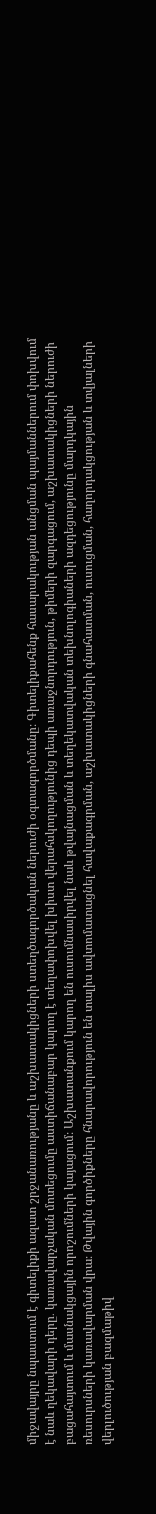միջավայրը նպաստում է գիտելիքի ազատ շրջանառությանը և աշխատակիցների ստեղծագործական ներուժի օգտագործմանը։ Գիտելիքահենք հասարակության անցման պայմաններում փոխվում է նաև ղեկավարի դերը․ կառավարչական մոտեցումը աստիճանաբար կարող է տեղափոխվել խիստ վերահսկողությունից դեպի առաջնորդություն, թիմերի զարգացում, աշխատակիցների ներուժի բացահայտում և մասնակցային որոշումների կայացում։ Աշխատանքում կարող են ուսումնասիրվել նաև թվայնացման և տեղեկատվական տեխնոլոգիաների ազդեցությունը մարդկային ռեսուրսների կառավարման վրա։ Թվային գործիքները հնարավորություն են տալիս ավտոմատացնել հավաքագրման, աշխատակիցների գնահատման, ուսուցման, հաղորդակցության և տվյալների վերլուծության բազմաթիվ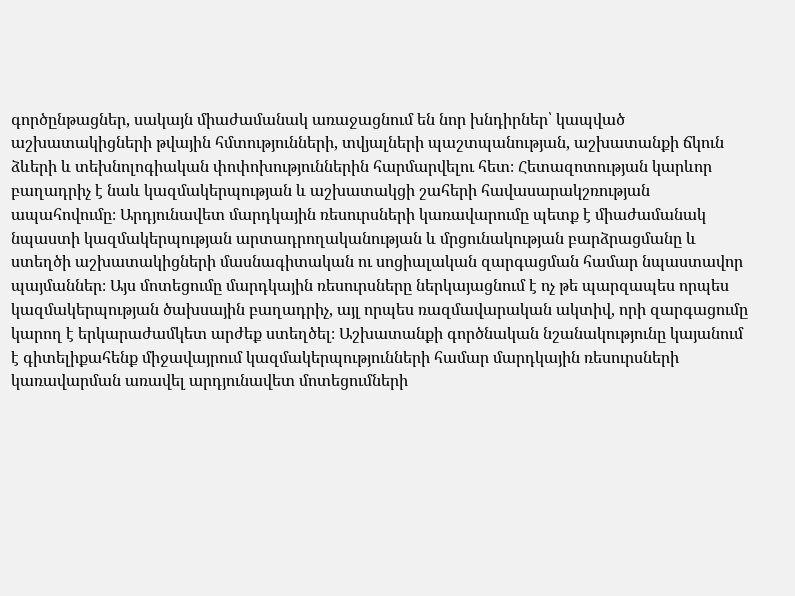գործընթացներ, սակայն միաժամանակ առաջացնում են նոր խնդիրներ՝ կապված աշխատակիցների թվային հմտությունների, տվյալների պաշտպանության, աշխատանքի ճկուն ձևերի և տեխնոլոգիական փոփոխություններին հարմարվելու հետ։ Հետազոտության կարևոր բաղադրիչ է նաև կազմակերպության և աշխատակցի շահերի հավասարակշռության ապահովումը։ Արդյունավետ մարդկային ռեսուրսների կառավարումը պետք է միաժամանակ նպաստի կազմակերպության արտադրողականության և մրցունակության բարձրացմանը և ստեղծի աշխատակիցների մասնագիտական ու սոցիալական զարգացման համար նպաստավոր պայմաններ։ Այս մոտեցումը մարդկային ռեսուրսները ներկայացնում է ոչ թե պարզապես որպես կազմակերպության ծախսային բաղադրիչ, այլ որպես ռազմավարական ակտիվ, որի զարգացումը կարող է երկարաժամկետ արժեք ստեղծել։ Աշխատանքի գործնական նշանակությունը կայանում է գիտելիքահենք միջավայրում կազմակերպությունների համար մարդկային ռեսուրսների կառավարման առավել արդյունավետ մոտեցումների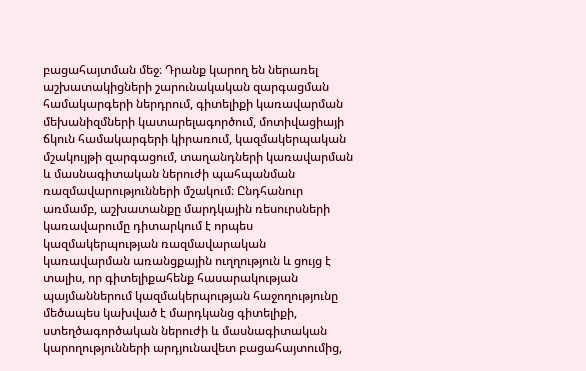բացահայտման մեջ։ Դրանք կարող են ներառել աշխատակիցների շարունակական զարգացման համակարգերի ներդրում, գիտելիքի կառավարման մեխանիզմների կատարելագործում, մոտիվացիայի ճկուն համակարգերի կիրառում, կազմակերպական մշակույթի զարգացում, տաղանդների կառավարման և մասնագիտական ներուժի պահպանման ռազմավարությունների մշակում։ Ընդհանուր առմամբ, աշխատանքը մարդկային ռեսուրսների կառավարումը դիտարկում է որպես կազմակերպության ռազմավարական կառավարման առանցքային ուղղություն և ցույց է տալիս, որ գիտելիքահենք հասարակության պայմաններում կազմակերպության հաջողությունը մեծապես կախված է մարդկանց գիտելիքի, ստեղծագործական ներուժի և մասնագիտական կարողությունների արդյունավետ բացահայտումից,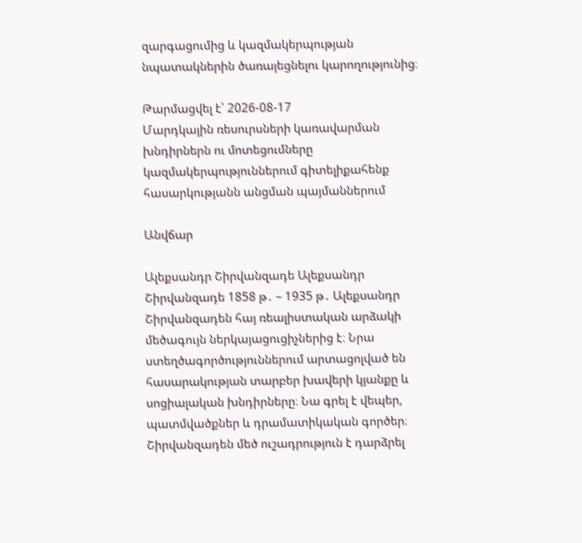զարգացումից և կազմակերպության նպատակներին ծառայեցնելու կարողությունից։

Թարմացվել է՝ 2026-08-17
Մարդկային ռեսուրսների կառավարման խնդիրներն ու մոտեցումները կազմակերպություններում գիտելիքահենք հասարկությանն անցման պայմաններում

Անվճար

Ալեքսանդր Շիրվանզադե Ալեքսանդր Շիրվանզադե 1858 թ․ – 1935 թ․ Ալեքսանդր Շիրվանզադեն հայ ռեալիստական արձակի մեծագույն ներկայացուցիչներից է։ Նրա ստեղծագործություններում արտացոլված են հասարակության տարբեր խավերի կյանքը և սոցիալական խնդիրները։ Նա գրել է վեպեր, պատմվածքներ և դրամատիկական գործեր։ Շիրվանզադեն մեծ ուշադրություն է դարձրել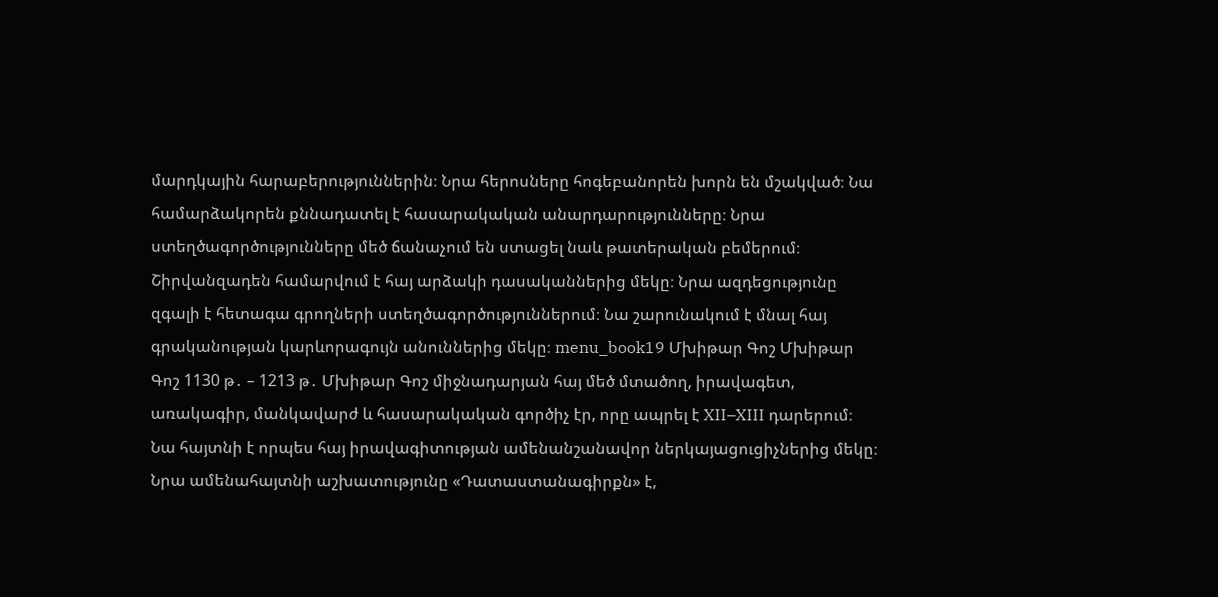մարդկային հարաբերություններին։ Նրա հերոսները հոգեբանորեն խորն են մշակված։ Նա համարձակորեն քննադատել է հասարակական անարդարությունները։ Նրա ստեղծագործությունները մեծ ճանաչում են ստացել նաև թատերական բեմերում։ Շիրվանզադեն համարվում է հայ արձակի դասականներից մեկը։ Նրա ազդեցությունը զգալի է հետագա գրողների ստեղծագործություններում։ Նա շարունակում է մնալ հայ գրականության կարևորագույն անուններից մեկը։ menu_book19 Մխիթար Գոշ Մխիթար Գոշ 1130 թ․ – 1213 թ․ Մխիթար Գոշ միջնադարյան հայ մեծ մտածող, իրավագետ, առակագիր, մանկավարժ և հասարակական գործիչ էր, որը ապրել է XII–XIII դարերում։ Նա հայտնի է որպես հայ իրավագիտության ամենանշանավոր ներկայացուցիչներից մեկը։ Նրա ամենահայտնի աշխատությունը «Դատաստանագիրքն» է,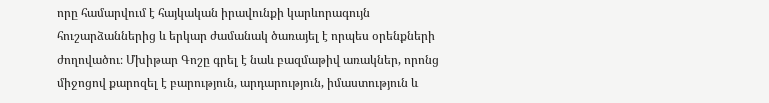որը համարվում է հայկական իրավունքի կարևորագույն հուշարձաններից և երկար ժամանակ ծառայել է որպես օրենքների ժողովածու։ Մխիթար Գոշը գրել է նաև բազմաթիվ առակներ, որոնց միջոցով քարոզել է բարություն, արդարություն, իմաստություն և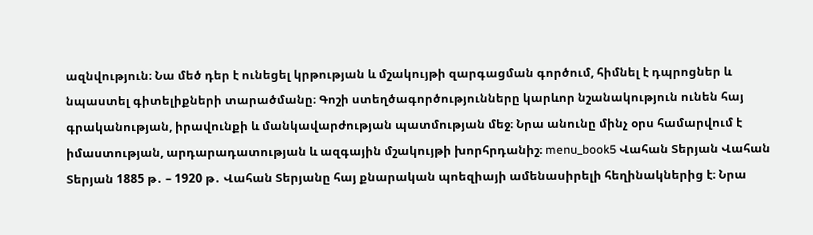ազնվություն։ Նա մեծ դեր է ունեցել կրթության և մշակույթի զարգացման գործում, հիմնել է դպրոցներ և նպաստել գիտելիքների տարածմանը։ Գոշի ստեղծագործությունները կարևոր նշանակություն ունեն հայ գրականության, իրավունքի և մանկավարժության պատմության մեջ։ Նրա անունը մինչ օրս համարվում է իմաստության, արդարադատության և ազգային մշակույթի խորհրդանիշ։ menu_book5 Վահան Տերյան Վահան Տերյան 1885 թ․ – 1920 թ․ Վահան Տերյանը հայ քնարական պոեզիայի ամենասիրելի հեղինակներից է։ Նրա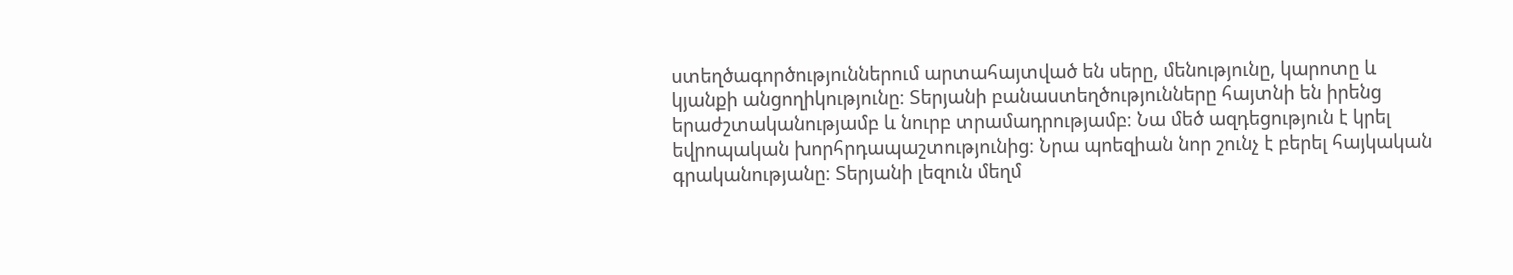ստեղծագործություններում արտահայտված են սերը, մենությունը, կարոտը և կյանքի անցողիկությունը։ Տերյանի բանաստեղծությունները հայտնի են իրենց երաժշտականությամբ և նուրբ տրամադրությամբ։ Նա մեծ ազդեցություն է կրել եվրոպական խորհրդապաշտությունից։ Նրա պոեզիան նոր շունչ է բերել հայկական գրականությանը։ Տերյանի լեզուն մեղմ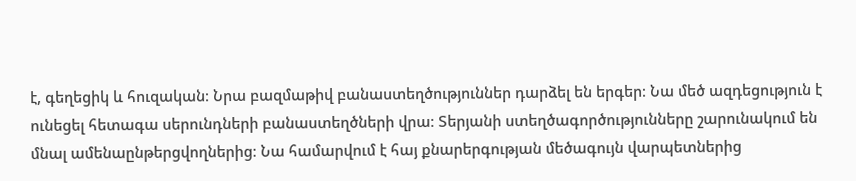է, գեղեցիկ և հուզական։ Նրա բազմաթիվ բանաստեղծություններ դարձել են երգեր։ Նա մեծ ազդեցություն է ունեցել հետագա սերունդների բանաստեղծների վրա։ Տերյանի ստեղծագործությունները շարունակում են մնալ ամենաընթերցվողներից։ Նա համարվում է հայ քնարերգության մեծագույն վարպետներից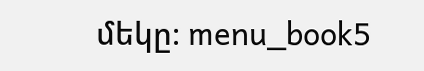մեկը։ menu_book5